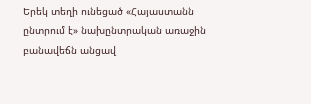Երեկ տեղի ունեցած «Հայաստանն ընտրում է» նախընտրական առաջին բանավեճն անցավ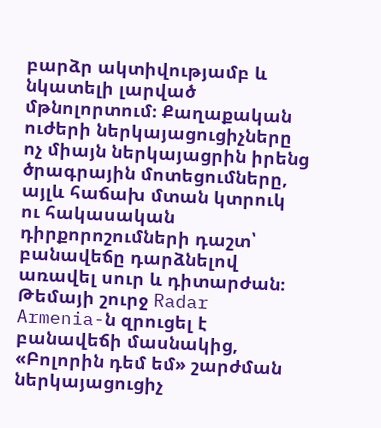բարձր ակտիվությամբ և նկատելի լարված մթնոլորտում։ Քաղաքական ուժերի ներկայացուցիչները ոչ միայն ներկայացրին իրենց ծրագրային մոտեցումները, այլև հաճախ մտան կտրուկ ու հակասական դիրքորոշումների դաշտ՝ բանավեճը դարձնելով առավել սուր և դիտարժան։
Թեմայի շուրջ Radar Armenia-ն զրուցել է բանավեճի մասնակից, «Բոլորին դեմ եմ» շարժման ներկայացուցիչ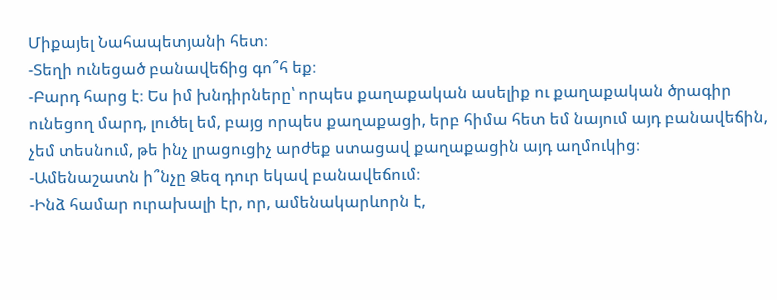Միքայել Նահապետյանի հետ։
-Տեղի ունեցած բանավեճից գո՞հ եք։
-Բարդ հարց է։ Ես իմ խնդիրները՝ որպես քաղաքական ասելիք ու քաղաքական ծրագիր ունեցող մարդ, լուծել եմ, բայց որպես քաղաքացի, երբ հիմա հետ եմ նայում այդ բանավեճին, չեմ տեսնում, թե ինչ լրացուցիչ արժեք ստացավ քաղաքացին այդ աղմուկից։
-Ամենաշատն ի՞նչը Ձեզ դուր եկավ բանավեճում։
-Ինձ համար ուրախալի էր, որ, ամենակարևորն է,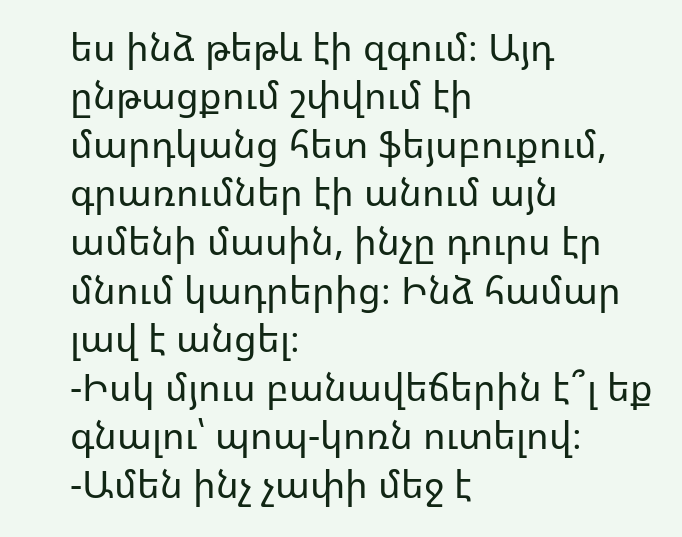ես ինձ թեթև էի զգում։ Այդ ընթացքում շփվում էի մարդկանց հետ ֆեյսբուքում, գրառումներ էի անում այն ամենի մասին, ինչը դուրս էր մնում կադրերից։ Ինձ համար լավ է անցել։
-Իսկ մյուս բանավեճերին է՞լ եք գնալու՝ պոպ-կոռն ուտելով։
-Ամեն ինչ չափի մեջ է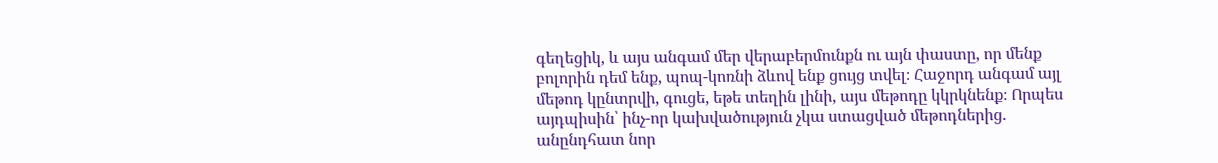գեղեցիկ, և այս անգամ մեր վերաբերմունքն ու այն փաստը, որ մենք բոլորին դեմ ենք, պոպ-կոռնի ձևով ենք ցույց տվել։ Հաջորդ անգամ այլ մեթոդ կընտրվի, գուցե, եթե տեղին լինի, այս մեթոդը կկրկնենք։ Որպես այդպիսին՝ ինչ-որ կախվածություն չկա ստացված մեթոդներից. անընդհատ նոր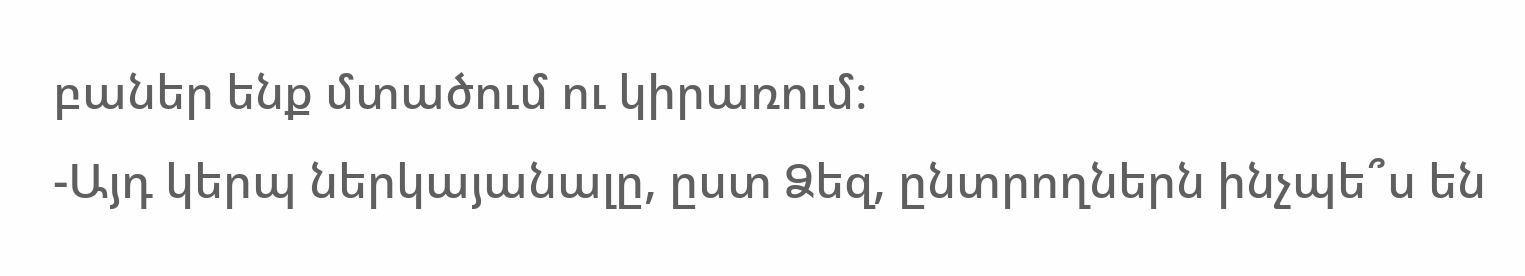բաներ ենք մտածում ու կիրառում։
-Այդ կերպ ներկայանալը, ըստ Ձեզ, ընտրողներն ինչպե՞ս են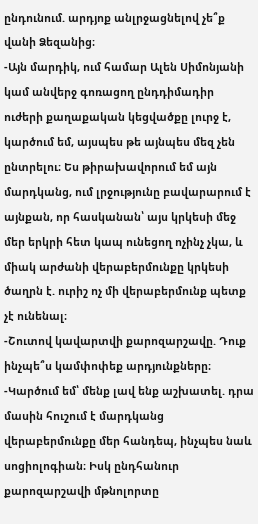ընդունում. արդյոք անլրջացնելով չե՞ք վանի Ձեզանից։
-Այն մարդիկ, ում համար Ալեն Սիմոնյանի կամ անվերջ գոռացող ընդդիմադիր ուժերի քաղաքական կեցվածքը լուրջ է, կարծում եմ, այսպես թե այնպես մեզ չեն ընտրելու։ Ես թիրախավորում եմ այն մարդկանց, ում լրջությունը բավարարում է այնքան, որ հասկանան՝ այս կրկեսի մեջ մեր երկրի հետ կապ ունեցող ոչինչ չկա, և միակ արժանի վերաբերմունքը կրկեսի ծաղրն է. ուրիշ ոչ մի վերաբերմունք պետք չէ ունենալ։
-Շուտով կավարտվի քարոզարշավը. Դուք ինչպե՞ս կամփոփեք արդյունքները։
-Կարծում եմ՝ մենք լավ ենք աշխատել. դրա մասին հուշում է մարդկանց վերաբերմունքը մեր հանդեպ, ինչպես նաև սոցիոլոգիան։ Իսկ ընդհանուր քարոզարշավի մթնոլորտը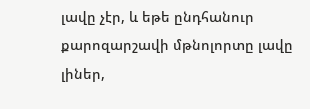լավը չէր, և եթե ընդհանուր քարոզարշավի մթնոլորտը լավը լիներ,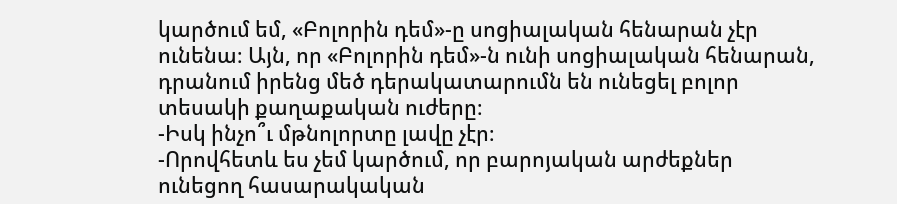կարծում եմ, «Բոլորին դեմ»-ը սոցիալական հենարան չէր ունենա։ Այն, որ «Բոլորին դեմ»-ն ունի սոցիալական հենարան, դրանում իրենց մեծ դերակատարումն են ունեցել բոլոր տեսակի քաղաքական ուժերը։
-Իսկ ինչո՞ւ մթնոլորտը լավը չէր։
-Որովհետև ես չեմ կարծում, որ բարոյական արժեքներ ունեցող հասարակական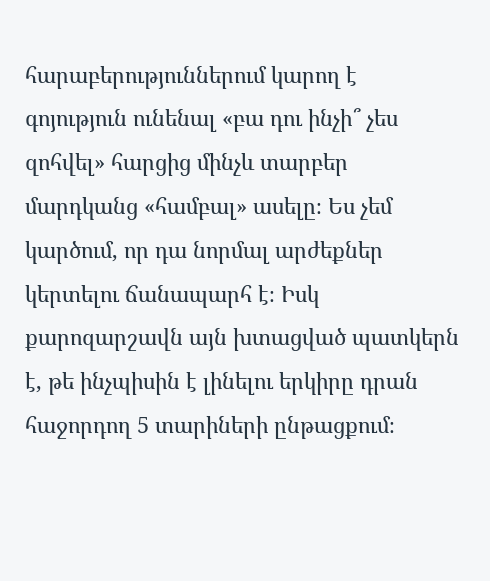հարաբերություններում կարող է գոյություն ունենալ «բա դու ինչի՞ չես զոհվել» հարցից մինչև տարբեր մարդկանց «համբալ» ասելը։ Ես չեմ կարծում, որ դա նորմալ արժեքներ կերտելու ճանապարհ է։ Իսկ քարոզարշավն այն խտացված պատկերն է, թե ինչպիսին է լինելու երկիրը դրան հաջորդող 5 տարիների ընթացքում։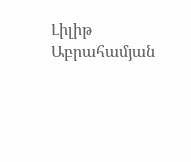Լիլիթ Աբրահամյան